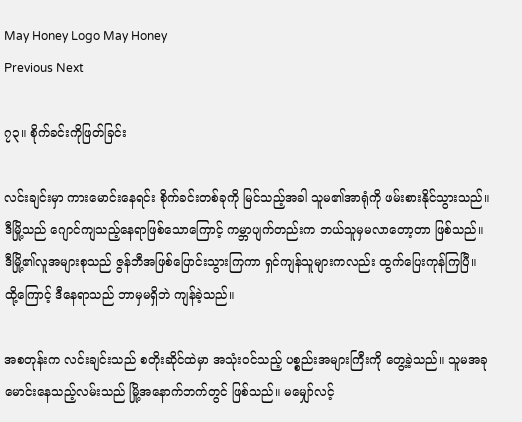May Honey Logo May Honey
Previous Next

၇၃။ စိုက်ခင်းကိုဖြတ်ခြင်း

လင်းချင်းမှာ ကားမောင်းနေရင်း စိုက်ခင်းတစ်ခုကို မြင်သည့်အခါ သူမ၏အာရုံကို ဖမ်းစားနိုင်သွားသည်။ ဒီမြို့သည် ဂျောင်ကျသည့်နေရာဖြစ်သောကြောင့် ကမ္ဘာပျက်တည်းက ဘယ်သူမှမလာတော့တာ ဖြစ်သည်။ ဒီမြို့၏လူအများစုသည် ဇွန်ဘီအဖြစ်ပြောင်းသွားကြကာ ရှင်ကျန်သူများကလည်း ထွက်ပြေးကုန်ကြပြီ။ ထို့ကြောင့် ဒီနေရာသည် ဘာမှမရှိဘဲ ကျန်ခဲ့သည်။

အစတုန်းက လင်းချင်းသည် စတိုးဆိုင်ထဲမှာ အသုံးဝင်သည့် ပစ္စည်းအများကြီးကို တွေ့ခဲ့သည်။ သူမအခုမောင်းနေသည့်လမ်းသည် မြို့အနောက်ဘက်တွင် ဖြစ်သည်။ မမျှော်လင့်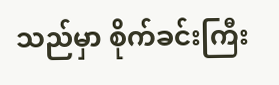သည်မှာ စိုက်ခင်းကြီး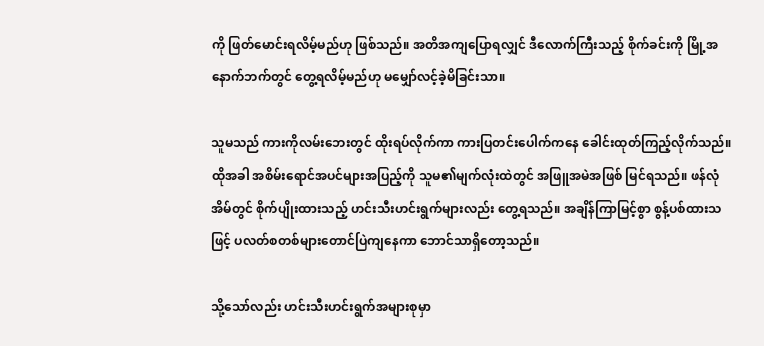ကို ဖြတ်မောင်းရလိမ့်မည်ဟု ဖြစ်သည်။ အတိအကျပြောရလျှင် ဒီလောက်ကြီးသည့် စိုက်ခင်းကို မြို့အနောက်ဘက်တွင် တွေ့ရလိမ့်မည်ဟု မမျှော်လင့်ခဲ့မိခြင်းသာ။

သူမသည် ကားကိုလမ်းဘေးတွင် ထိုးရပ်လိုက်ကာ ကားပြတင်းပေါက်ကနေ ခေါင်းထုတ်ကြည့်လိုက်သည်။ ထိုအခါ အစိမ်းရောင်အပင်များအပြည့်ကို သူမ၏မျက်လုံးထဲတွင် အဖြူအမဲအဖြစ် မြင်ရသည်။ ဖန်လုံအိမ်တွင် စိုက်ပျိုးထားသည့် ဟင်းသီးဟင်းရွက်များလည်း တွေ့ရသည်။ အချိန်ကြာမြင့်စွာ စွန့်ပစ်ထားသဖြင့် ပလတ်စတစ်များတောင်ပြဲကျနေကာ ဘောင်သာရှိတော့သည်။

သို့သော်လည်း ဟင်းသီးဟင်းရွက်အများစုမှာ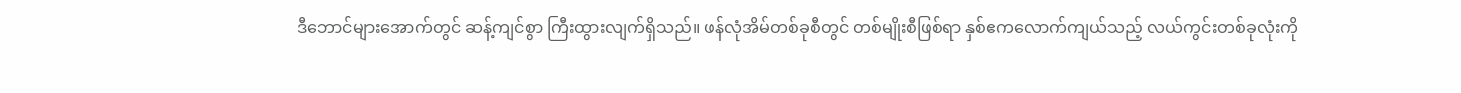ဒီဘောင်များအောက်တွင် ဆန့်ကျင်စွာ ကြီးထွားလျက်ရှိသည်။ ဖန်လုံအိမ်တစ်ခုစီတွင် တစ်မျိုးစီဖြစ်ရာ နှစ်ဧကလောက်ကျယ်သည့် လယ်ကွင်းတစ်ခုလုံးကို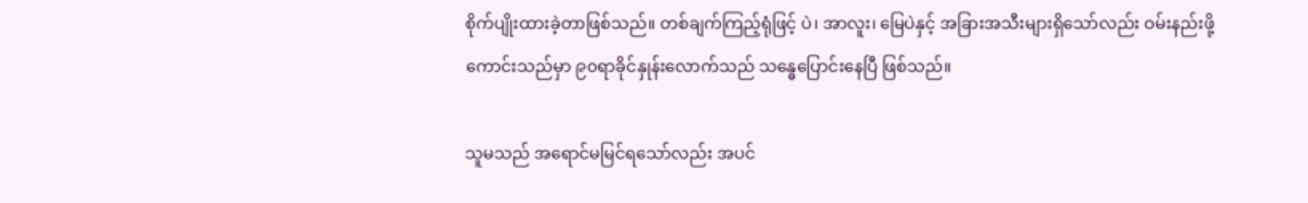စိုက်ပျိုးထားခဲ့တာဖြစ်သည်။ တစ်ချက်ကြည့်ရုံဖြင့် ပဲ၊ အာလူး၊ မြေပဲနှင့် အခြားအသီးများရှိသော်လည်း ဝမ်းနည်းဖို့ကောင်းသည်မှာ ၉၀ရာခိုင်နှုန်းလောက်သည် သန္ဓေပြောင်းနေပြီ ဖြစ်သည်။

သူမသည် အရောင်မမြင်ရသော်လည်း အပင်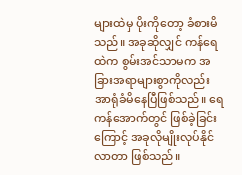များထဲမှ ပိုးကိုတော့ ခံစားမိသည်။ အခုဆိုလျှင် ကန်ရေထဲက စွမ်းအင်သာမက အခြားအရာများစွာကိုလည်း အာရုံခံမိနေပြီဖြစ်သည်။ ရေကန်အောက်တွင် ဖြစ်ခဲ့ခြင်းကြောင့် အခုလိုမျိုးလုပ်နိုင်လာတာ ဖြစ်သည်။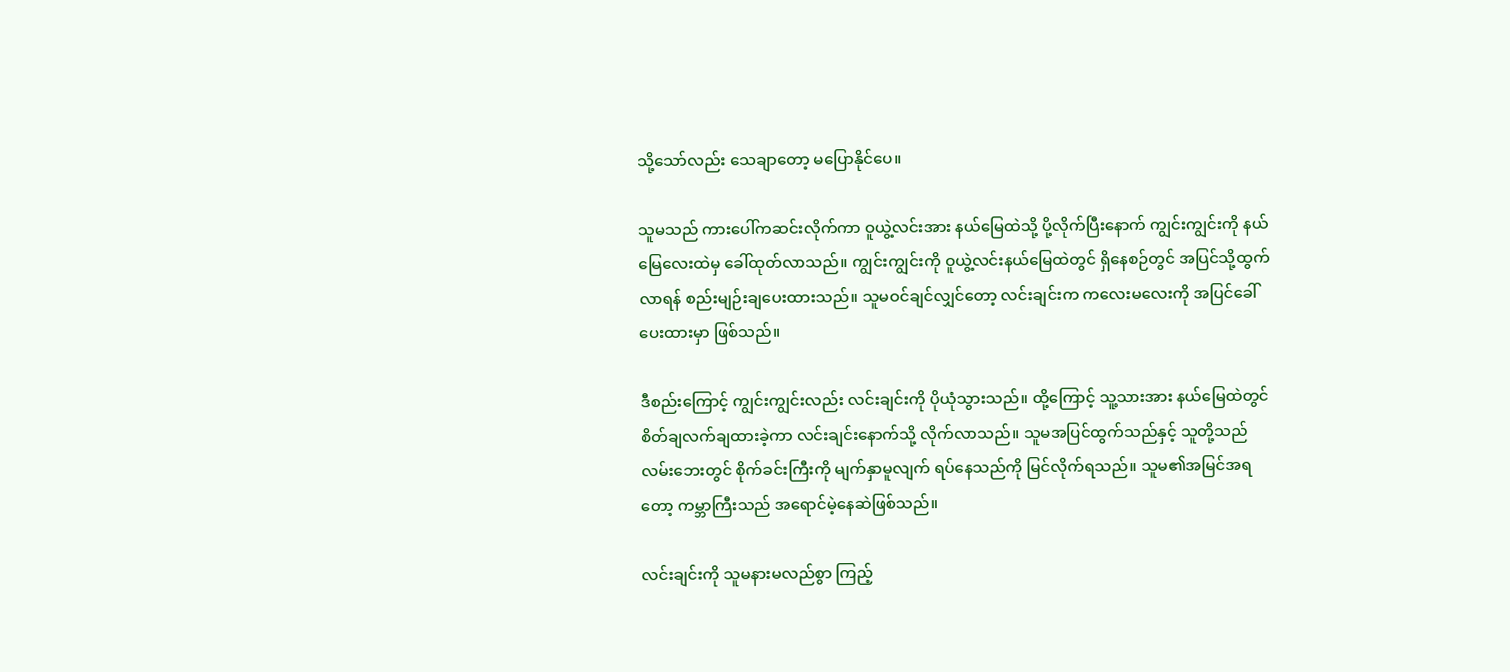သို့သော်လည်း သေချာတော့ မပြောနိုင်ပေ။

သူမသည် ကားပေါ်ကဆင်းလိုက်ကာ ဝူယွဲ့လင်းအား နယ်မြေထဲသို့ ပို့လိုက်ပြီးနောက် ကျွင်းကျွင်းကို နယ်မြေလေးထဲမှ ခေါ်ထုတ်လာသည်။ ကျွင်းကျွင်းကို ဝူယွဲ့လင်းနယ်မြေထဲတွင် ရှိနေစဉ်တွင် အပြင်သို့ထွက်လာရန် စည်းမျဉ်းချပေးထားသည်။ သူမဝင်ချင်လျှင်တော့ လင်းချင်းက ကလေးမလေးကို အပြင်ခေါ်ပေးထားမှာ ဖြစ်သည်။

ဒီစည်းကြောင့် ကျွင်းကျွင်းလည်း လင်းချင်းကို ပိုယုံသွားသည်။ ထို့ကြောင့် သူ့သားအား နယ်မြေထဲတွင် စိတ်ချလက်ချထားခဲ့ကာ လင်းချင်းနောက်သို့ လိုက်လာသည်။ သူမအပြင်ထွက်သည်နှင့် သူတို့သည် လမ်းဘေးတွင် စိုက်ခင်းကြီးကို မျက်နှာမူလျက် ရပ်နေသည်ကို မြင်လိုက်ရသည်။ သူမ၏အမြင်အရတော့ ကမ္ဘာကြီးသည် အရောင်မဲ့နေဆဲဖြစ်သည်။

လင်းချင်းကို သူမနားမလည်စွာ ကြည့်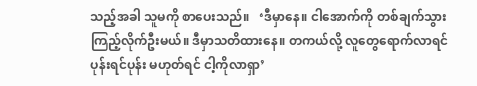သည့်အခါ သူမကို စာပေးသည်။   ‘ဒီမှာနေ။ ငါအောက်ကို တစ်ချက်သွားကြည့်လိုက်ဦးမယ်။ ဒီမှာသတိထားနေ။ တကယ်လို့ လူတွေရောက်လာရင် ပုန်းရင်ပုန်း မဟုတ်ရင် ငါ့ကိုလာရှာ’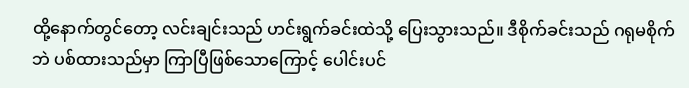ထို့နောက်တွင်တော့ လင်းချင်းသည် ဟင်းရွက်ခင်းထဲသို့ ပြေးသွားသည်။ ဒီစိုက်ခင်းသည် ဂရုမစိုက်ဘဲ ပစ်ထားသည်မှာ ကြာပြီဖြစ်သောကြောင့် ပေါင်းပင်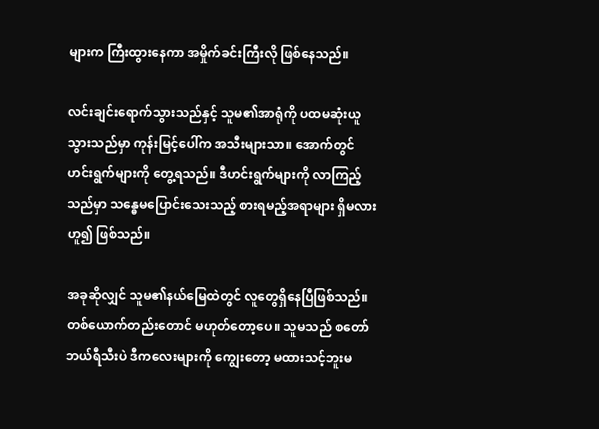များက ကြီးထွားနေကာ အမှိုက်ခင်းကြီးလို ဖြစ်နေသည်။

လင်းချင်းရောက်သွားသည်နှင့် သူမ၏အာရုံကို ပထမဆုံးယူသွားသည်မှာ ကုန်းမြင့်ပေါ်က အသီးများသာ။ အောက်တွင် ဟင်းရွက်များကို တွေ့ရသည်။ ဒီဟင်းရွက်များကို လာကြည့်သည်မှာ သန္ဓေမပြောင်းသေးသည့် စားရမည့်အရာများ ရှိမလားဟူ၍ ဖြစ်သည်။

အခုဆိုလျှင် သူမ၏နယ်မြေထဲတွင် လူတွေရှိနေပြီဖြစ်သည်။ တစ်ယောက်တည်းတောင် မဟုတ်တော့ပေ။ သူမသည် စတော်ဘယ်ရီသီးပဲ ဒီကလေးများကို ကျွေးတော့ မထားသင့်ဘူးမ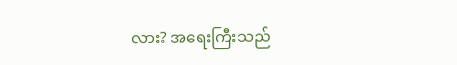လား? အရေးကြီးသည်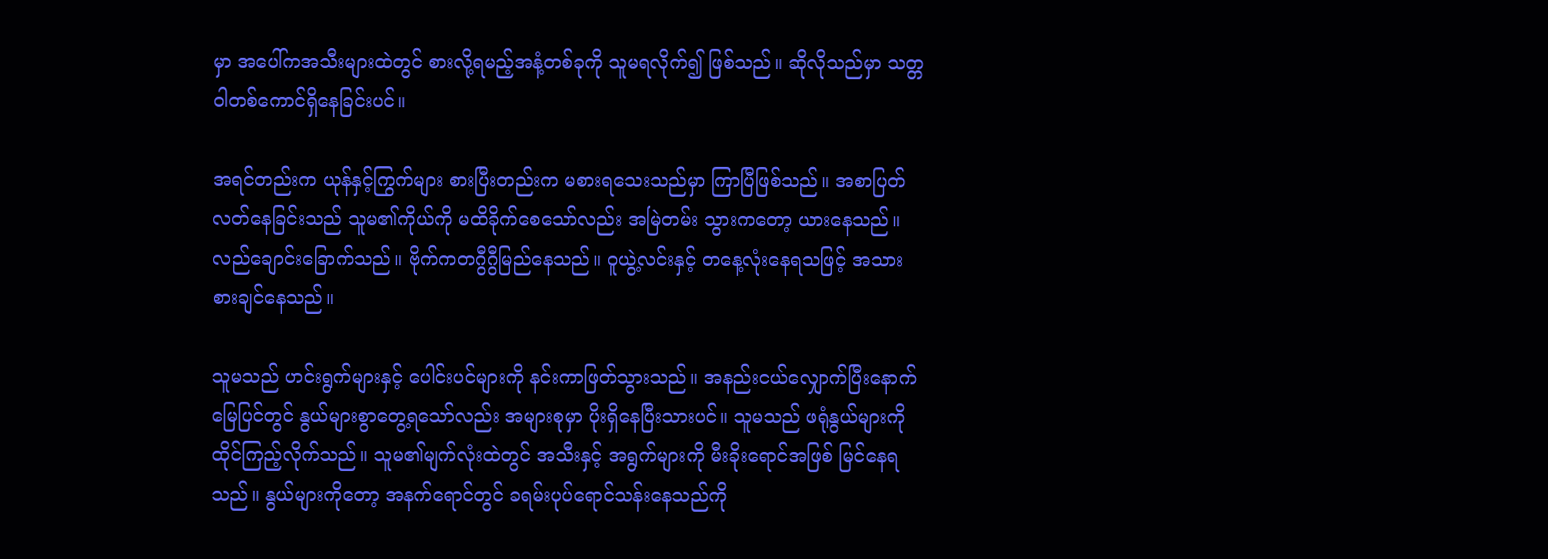မှာ အပေါ်ကအသီးများထဲတွင် စားလို့ရမည့်အနံ့တစ်ခုကို သူမရလိုက်၍ ဖြစ်သည်။ ဆိုလိုသည်မှာ သတ္တဝါတစ်ကောင်ရှိနေခြင်းပင်။

အရင်တည်းက ယုန်နှင့်ကြွက်များ စားပြီးတည်းက မစားရသေးသည်မှာ ကြာပြီဖြစ်သည်။ အစာပြတ်လတ်နေခြင်းသည် သူမ၏ကိုယ်ကို မထိခိုက်စေသော်လည်း အမြဲတမ်း သွားကတော့ ယားနေသည်။ လည်ချောင်းခြောက်သည်။ ဗိုက်ကတဂွီဂွီမြည်နေသည်။ ဝူယွဲ့လင်းနှင့် တနေ့လုံးနေရသဖြင့် အသားစားချင်နေသည်။

သူမသည် ဟင်းရွက်များနှင့် ပေါင်းပင်များကို နင်းကာဖြတ်သွားသည်။ အနည်းငယ်လျှောက်ပြီးနောက် မြေပြင်တွင် နွယ်များစွာတွေ့ရသော်လည်း အများစုမှာ ပိုးရှိနေပြီးသားပင်။ သူမသည် ဖရုံနွယ်များကို ထိုင်ကြည့်လိုက်သည်။ သူမ၏မျက်လုံးထဲတွင် အသီးနှင့် အရွက်များကို မီးခိုးရောင်အဖြစ် မြင်နေရသည်။ နွယ်များကိုတော့ အနက်ရောင်တွင် ခရမ်းပုပ်ရောင်သန်းနေသည်ကို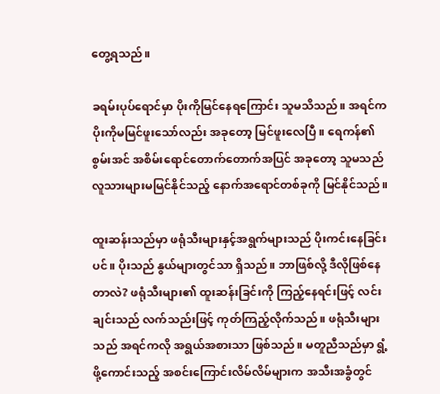တွေ့ရသည်။

ခရမ်းပုပ်ရောင်မှာ ပိုးကိုမြင်နေရကြောင်း သူမသိသည်။ အရင်က ပိုးကိုမမြင်ဖူးသော်လည်း အခုတော့ မြင်ဖူးလေပြီ။ ရေကန်၏စွမ်းအင် အစိမ်းရောင်တောက်တောက်အပြင် အခုတော့ သူမသည် လူသားများမမြင်နိုင်သည့် နောက်အရောင်တစ်ခုကို မြင်နိုင်သည်။

ထူးဆန်းသည်မှာ ဖရုံသီးများနှင့်အရွက်များသည် ပိုးကင်းနေခြင်းပင်။ ပိုးသည် နွယ်များတွင်သာ ရှိသည်။ ဘာဖြစ်လို့ ဒီလိုဖြစ်နေတာလဲ? ဖရုံသီးများ၏ ထူးဆန်းခြင်းကို ကြည့်နေရင်းဖြင့် လင်းချင်းသည် လက်သည်းဖြင့် ကုတ်ကြည့်လိုက်သည်။ ဖရုံသီးများသည် အရင်ကလို အရွယ်အစားသာ ဖြစ်သည်။ မတူညီသည်မှာ ရွံ့ဖို့ကောင်းသည့် အစင်းကြောင်းလိမ်လိမ်များက အသီးအခွံတွင်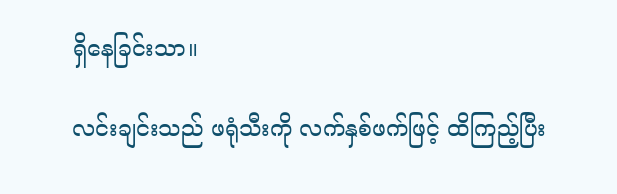ရှိနေခြင်းသာ။

လင်းချင်းသည် ဖရုံသီးကို လက်နှစ်ဖက်ဖြင့် ထိကြည့်ပြီး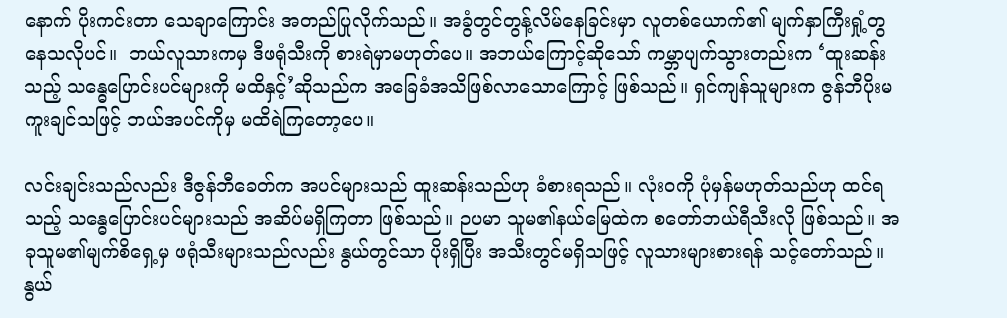နောက် ပိုးကင်းတာ သေချာကြောင်း အတည်ပြုလိုက်သည်။ အခွံတွင်တွန့်လိမ်နေခြင်းမှာ လူတစ်ယောက်၏ မျက်နှာကြီးရှုံ့တွနေသလိုပင်။  ဘယ်လူသားကမှ ဒီဖရုံသီးကို စားရဲမှာမဟုတ်ပေ။ အဘယ်ကြောင့်ဆိုသော် ကမ္ဘာပျက်သွားတည်းက ‘ထူးဆန်းသည့် သန္ဓေပြောင်းပင်များကို မထိနှင့်’ဆိုသည်က အခြေခံအသိဖြစ်လာသောကြောင့် ဖြစ်သည်။ ရှင်ကျန်သူများက ဇွန်ဘီပိုးမကူးချင်သဖြင့် ဘယ်အပင်ကိုမှ မထိရဲကြတော့ပေ။

လင်းချင်းသည်လည်း ဒီဇွန်ဘီခေတ်က အပင်များသည် ထူးဆန်းသည်ဟု ခံစားရသည်။ လုံးဝကို ပုံမှန်မဟုတ်သည်ဟု ထင်ရသည့် သန္ဓေပြောင်းပင်များသည် အဆိပ်မရှိကြတာ ဖြစ်သည်။ ဉပမာ သူမ၏နယ်မြေထဲက စတော်ဘယ်ရီသီးလို ဖြစ်သည်။ အခုသူမ၏မျက်စိရှေ့မှ ဖရုံသီးများသည်လည်း နွယ်တွင်သာ ပိုးရှိပြီး အသီးတွင်မရှိသဖြင့် လူသားများစားရန် သင့်တော်သည်။ နွယ်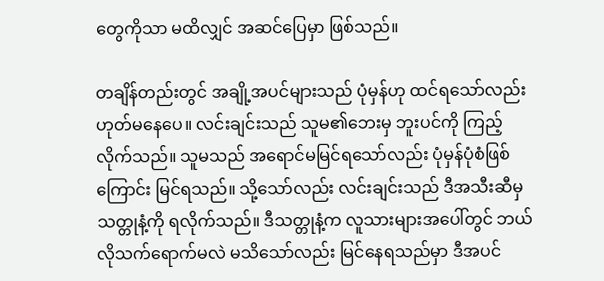တွေကိုသာ မထိလျှင် အဆင်ပြေမှာ ဖြစ်သည်။

တချိန်တည်းတွင် အချို့အပင်များသည် ပုံမှန်ဟု ထင်ရသော်လည်း ဟုတ်မနေပေ။ လင်းချင်းသည် သူမ၏ဘေးမှ ဘူးပင်ကို ကြည့်လိုက်သည်။ သူမသည် အရောင်မမြင်ရသော်လည်း ပုံမှန်ပုံစံဖြစ်ကြောင်း မြင်ရသည်။ သို့သော်လည်း လင်းချင်းသည် ဒီအသီးဆီမှ သတ္တုနံ့ကို ရလိုက်သည်။ ဒီသတ္တုနံ့က လူသားများအပေါ်တွင် ဘယ်လိုသက်ရောက်မလဲ မသိသော်လည်း မြင်နေရသည်မှာ ဒီအပင်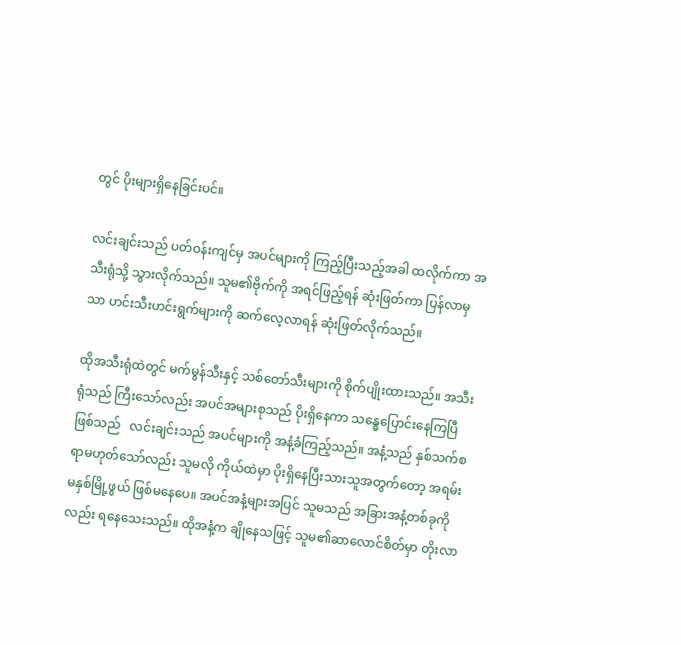တွင် ပိုးများရှိနေခြင်းပင်။

လင်းချင်းသည် ပတ်ဝန်းကျင်မှ အပင်များကို ကြည့်ပြီးသည့်အခါ ထလိုက်ကာ အသီးရုံသို့ သွားလိုက်သည်။ သူမ၏ဗိုက်ကို အရင်ဖြည့်ရန် ဆုံးဖြတ်ကာ ပြန်လာမှသာ ဟင်းသီးဟင်းရွက်များကို ဆက်လေ့လာရန် ဆုံးဖြတ်လိုက်သည်။

ထိုအသီးရုံထဲတွင် မက်မွန်သီးနှင့် သစ်တော်သီးများကို စိုက်ပျိုးထားသည်။ အသီးရုံသည် ကြီးသော်လည်း အပင်အများစုသည် ပိုးရှိနေကာ သန္ဓေပြောင်းနေကြပြီ ဖြစ်သည်   လင်းချင်းသည် အပင်များကို အနံ့ခံကြည့်သည်။ အနံ့သည် နှစ်သက်စရာမဟုတ်သော်လည်း သူမလို ကိုယ်ထဲမှာ ပိုးရှိနေပြီးသားသူအတွက်တော့ အရမ်းမနှစ်မြို့ဖွယ် ဖြစ်မနေပေ။ အပင်အနံ့များအပြင် သူမသည် အခြားအနံ့တစ်ခုကိုလည်း ရနေသေးသည်။ ထိုအနံ့က ချိုနေသဖြင့် သူမ၏ဆာလောင်စိတ်မှာ တိုးလာ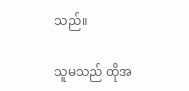သည်။

သူမသည် ထိုအ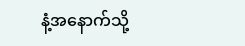နံ့အနောက်သို့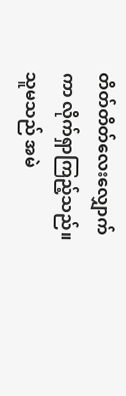တိတ်တိတ်လေးလျှောက်ကာ လိုက်ရှာကြည့်သည်။ သူမသည် အမဲ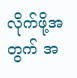လိုက်ဖို့အတွက် အ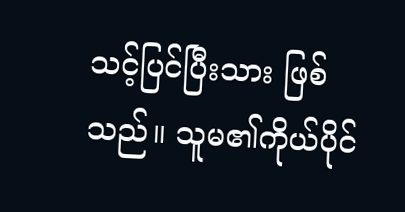သင့်ပြင်ပြီးသား ဖြစ်သည်။ သူမ၏ကိုယ်ပိုင်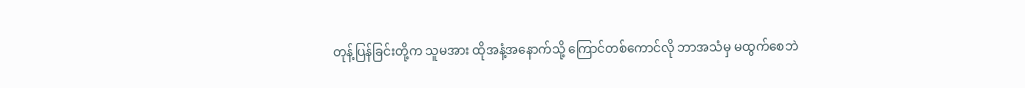တုန့်ပြန်ခြင်းတို့က သူမအား ထိုအနံ့အနောက်သို့ ကြောင်တစ်ကောင်လို ဘာအသံမှ မထွက်စေဘဲ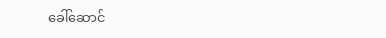ခေါ်ဆောင်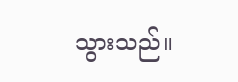သွားသည်။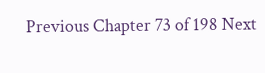Previous Chapter 73 of 198 Next